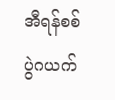အီရန်စစ်ပွဲဂယက်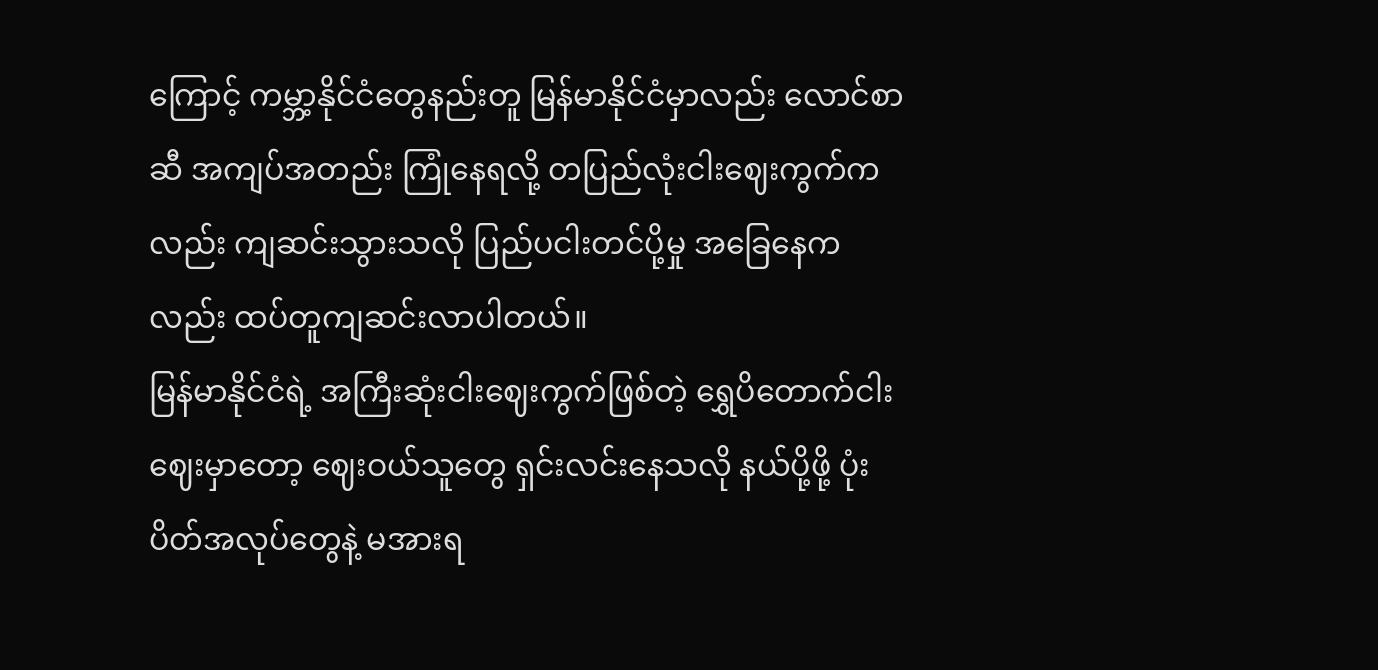ကြောင့် ကမ္ဘာ့နိုင်ငံတွေနည်းတူ မြန်မာနိုင်ငံမှာလည်း လောင်စာဆီ အကျပ်အတည်း ကြုံနေရလို့ တပြည်လုံးငါးဈေးကွက်ကလည်း ကျဆင်းသွားသလို ပြည်ပငါးတင်ပို့မှု အခြေနေကလည်း ထပ်တူကျဆင်းလာပါတယ်။
မြန်မာနိုင်ငံရဲ့ အကြီးဆုံးငါးဈေးကွက်ဖြစ်တဲ့ ရွှေပိတောက်ငါးဈေးမှာတော့ ဈေးဝယ်သူတွေ ရှင်းလင်းနေသလို နယ်ပို့ဖို့ ပုံးပိတ်အလုပ်တွေနဲ့ မအားရ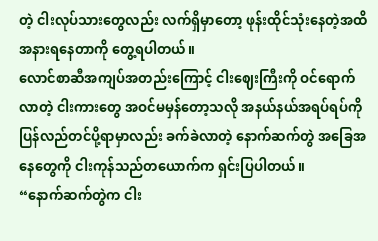တဲ့ ငါးလုပ်သားတွေလည်း လက်ရှိမှာတော့ ဖုန်းထိုင်သုံးနေတဲ့အထိ အနားရနေတာကို တွေ့ရပါတယ်။
လောင်စာဆီအကျပ်အတည်းကြောင့် ငါးဈေးကြီးကို ဝင်ရောက်လာတဲ့ ငါးကားတွေ အဝင်မမှန်တော့သလို အနယ်နယ်အရပ်ရပ်ကို ပြန်လည်တင်ပို့ရာမှာလည်း ခက်ခဲလာတဲ့ နောက်ဆက်တွဲ အခြေအနေတွေကို ငါးကုန်သည်တယောက်က ရှင်းပြပါတယ်။
“နောက်ဆက်တွဲက ငါး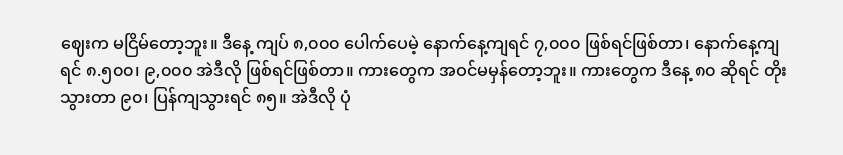ဈေးက မငြိမ်တော့ဘူး။ ဒီနေ့ ကျပ် ၈,၀၀၀ ပေါက်ပေမဲ့ နောက်နေ့ကျရင် ၇,၀၀၀ ဖြစ်ရင်ဖြစ်တာ၊ နောက်နေ့ကျရင် ၈.၅၀၀၊ ၉,၀၀၀ အဲဒီလို ဖြစ်ရင်ဖြစ်တာ။ ကားတွေက အဝင်မမှန်တော့ဘူး။ ကားတွေက ဒီနေ့ ၈၀ ဆိုရင် တိုးသွားတာ ၉၀၊ ပြန်ကျသွားရင် ၈၅။ အဲဒီလို ပုံ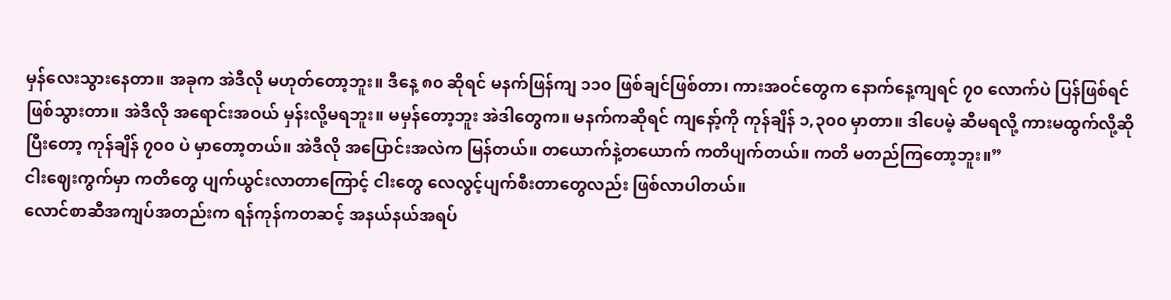မှန်လေးသွားနေတာ။ အခုက အဲဒီလို မဟုတ်တော့ဘူး။ ဒီနေ့ ၈၀ ဆိုရင် မနက်ဖြန်ကျ ၁၁၀ ဖြစ်ချင်ဖြစ်တာ၊ ကားအဝင်တွေက နောက်နေ့ကျရင် ၇၀ လောက်ပဲ ပြန်ဖြစ်ရင်ဖြစ်သွားတာ။ အဲဒီလို အရောင်းအဝယ် မှန်းလို့မရဘူး။ မမှန်တော့ဘူး အဲဒါတွေက။ မနက်ကဆိုရင် ကျနော့်ကို ကုန်ချိန် ၁,၃၀၀ မှာတာ။ ဒါပေမဲ့ ဆီမရလို့ ကားမထွက်လို့ဆိုပြီးတော့ ကုန်ချိန် ၇၀၀ ပဲ မှာတော့တယ်။ အဲဒီလို အပြောင်းအလဲက မြန်တယ်။ တယောက်နဲ့တယောက် ကတိပျက်တယ်။ ကတိ မတည်ကြတော့ဘူး။”
ငါးဈေးကွက်မှာ ကတိတွေ ပျက်ယွင်းလာတာကြောင့် ငါးတွေ လေလွင့်ပျက်စီးတာတွေလည်း ဖြစ်လာပါတယ်။
လောင်စာဆီအကျပ်အတည်းက ရန်ကုန်ကတဆင့် အနယ်နယ်အရပ်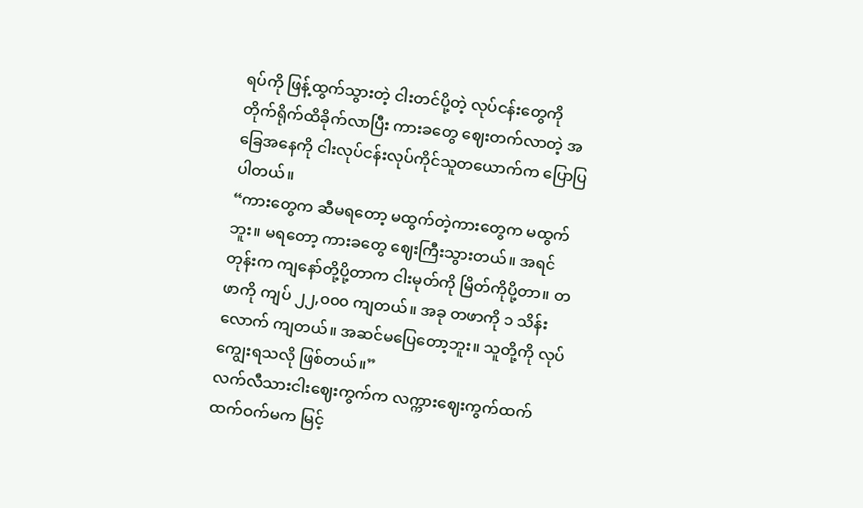ရပ်ကို ဖြန့်ထွက်သွားတဲ့ ငါးတင်ပို့တဲ့ လုပ်ငန်းတွေကို တိုက်ရိုက်ထိခိုက်လာပြီး ကားခတွေ ဈေးတက်လာတဲ့ အခြေအနေကို ငါးလုပ်ငန်းလုပ်ကိုင်သူတယောက်က ပြောပြပါတယ်။
“ကားတွေက ဆီမရတော့ မထွက်တဲ့ကားတွေက မထွက်ဘူး။ မရတော့ ကားခတွေ ဈေးကြီးသွားတယ်။ အရင်တုန်းက ကျနော်တို့ပို့တာက ငါးမုတ်ကို မြိတ်ကိုပို့တာ။ တဖာကို ကျပ် ၂၂,၀၀၀ ကျတယ်။ အခု တဖာကို ၁ သိန်းလောက် ကျတယ်။ အဆင်မပြေတော့ဘူး။ သူတို့ကို လုပ်ကျွေးရသလို ဖြစ်တယ်။”
လက်လီသားငါးဈေးကွက်က လက္ကားဈေးကွက်ထက် ထက်ဝက်မက မြင့်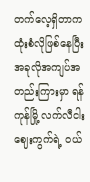တက်လေ့ရှိတာက ထုံးစံလိုဖြစ်နေပြီး အခုလိုအကျပ်အတည်းကြားမှာ ရန်ကုန်မြို့ လက်လီငါးဈေးကွက်ရဲ့ ဝယ်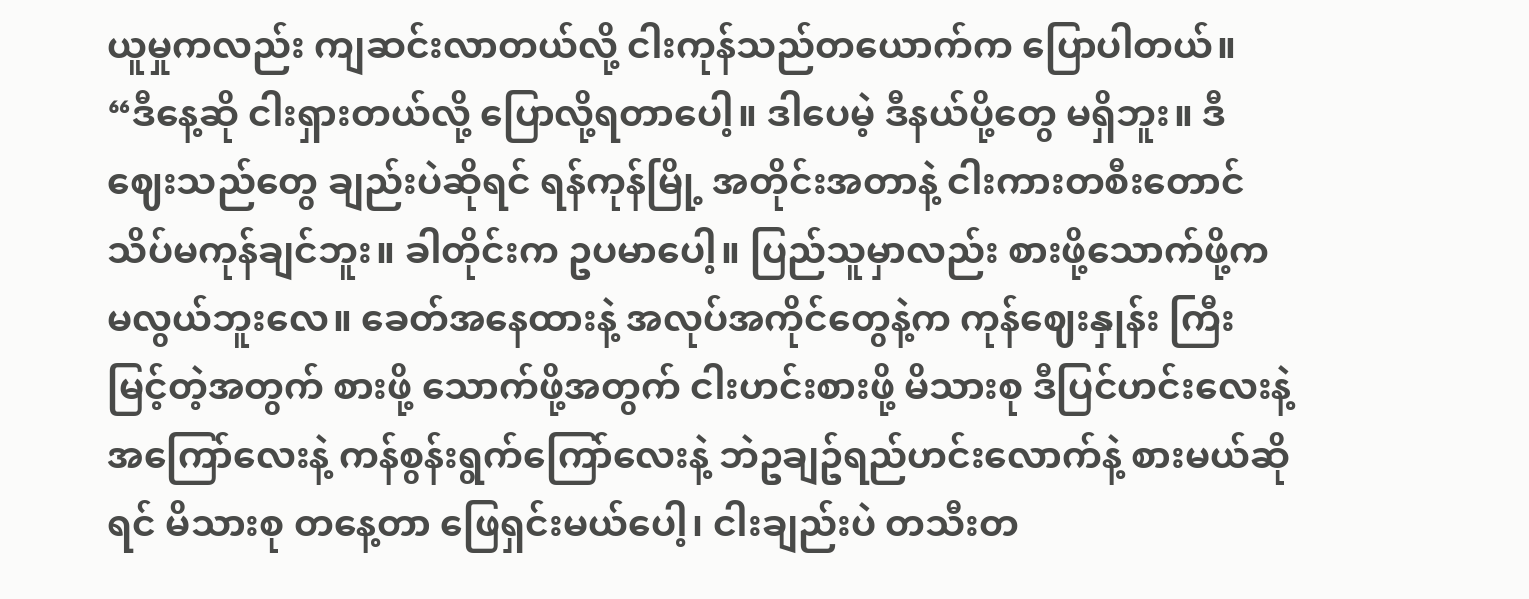ယူမှုကလည်း ကျဆင်းလာတယ်လို့ ငါးကုန်သည်တယောက်က ပြောပါတယ်။
“ဒီနေ့ဆို ငါးရှားတယ်လို့ ပြောလို့ရတာပေါ့။ ဒါပေမဲ့ ဒီနယ်ပို့တွေ မရှိဘူး။ ဒီဈေးသည်တွေ ချည်းပဲဆိုရင် ရန်ကုန်မြို့ အတိုင်းအတာနဲ့ ငါးကားတစီးတောင် သိပ်မကုန်ချင်ဘူး။ ခါတိုင်းက ဥပမာပေါ့။ ပြည်သူမှာလည်း စားဖို့သောက်ဖို့က မလွယ်ဘူးလေ။ ခေတ်အနေထားနဲ့ အလုပ်အကိုင်တွေနဲ့က ကုန်ဈေးနှုန်း ကြီးမြင့်တဲ့အတွက် စားဖို့ သောက်ဖို့အတွက် ငါးဟင်းစားဖို့ မိသားစု ဒီပြင်ဟင်းလေးနဲ့ အကြော်လေးနဲ့ ကန်စွန်းရွက်ကြော်လေးနဲ့ ဘဲဥချဥ်ရည်ဟင်းလောက်နဲ့ စားမယ်ဆိုရင် မိသားစု တနေ့တာ ဖြေရှင်းမယ်ပေါ့၊ ငါးချည်းပဲ တသီးတ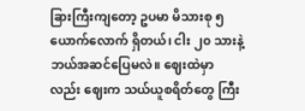ခြားကြီးကျတော့ ဥပမာ မိသားစု ၅ ယောက်လောက် ရှိတယ်၊ ငါး ၂၀ သားနဲ့ ဘယ်အဆင်ပြေမလဲ။ ဈေးထဲမှာလည်း ဈေးက သယ်ယူစရိတ်တွေ ကြီး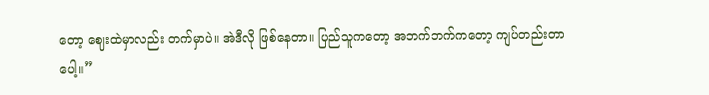တော့ ဈေးထဲမှာလည်း တက်မှာပဲ။ အဲဒီလို ဖြစ်နေတာ။ ပြည်သူကတော့ အဘက်ဘက်ကတော့ ကျပ်တည်းတာပေါ့။”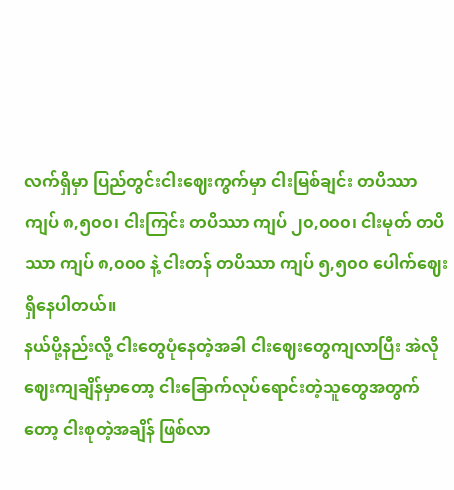လက်ရှိမှာ ပြည်တွင်းငါးဈေးကွက်မှာ ငါးမြစ်ချင်း တပိဿာ ကျပ် ၈,၅၀၀၊ ငါးကြင်း တပိဿာ ကျပ် ၂၀,၀၀၀၊ ငါးမုတ် တပိဿာ ကျပ် ၈,၀၀၀ နဲ့ ငါးတန် တပိဿာ ကျပ် ၅,၅၀၀ ပေါက်ဈေးရှိနေပါတယ်။
နယ်ပို့နည်းလို့ ငါးတွေပုံနေတဲ့အခါ ငါးဈေးတွေကျလာပြီး အဲလိုဈေးကျချိန်မှာတော့ ငါးခြောက်လုပ်ရောင်းတဲ့သူတွေအတွက်တော့ ငါးစုတဲ့အချိန် ဖြစ်လာ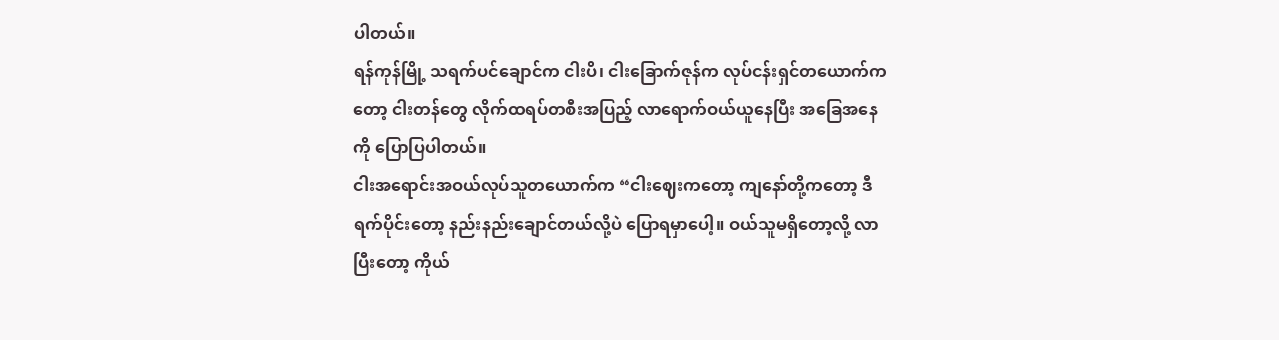ပါတယ်။
ရန်ကုန်မြို့ သရက်ပင်ချောင်က ငါးပိ၊ ငါးခြောက်ဇုန်က လုပ်ငန်းရှင်တယောက်ကတော့ ငါးတန်တွေ လိုက်ထရပ်တစီးအပြည့် လာရောက်ဝယ်ယူနေပြီး အခြေအနေကို ပြောပြပါတယ်။
ငါးအရောင်းအဝယ်လုပ်သူတယောက်က “ငါးဈေးကတော့ ကျနော်တို့ကတော့ ဒီရက်ပိုင်းတော့ နည်းနည်းချောင်တယ်လို့ပဲ ပြောရမှာပေါ့။ ဝယ်သူမရှိတော့လို့ လာပြီးတော့ ကိုယ်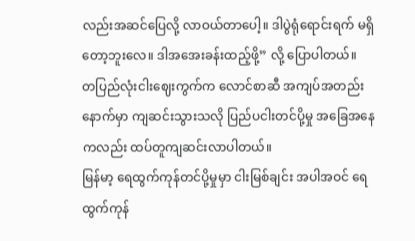လည်းအဆင်ပြေလို့ လာဝယ်တာပေါ့။ ဒါပွဲရုံရောင်းရက် မရှိတော့ဘူးလေ။ ဒါအအေးခန်းထည့်ဖို့” လို့ ပြောပါတယ်။
တပြည်လုံးငါးဈေးကွက်က လောင်စာဆီ အကျပ်အတည်း နောက်မှာ ကျဆင်းသွားသလို ပြည်ပငါးတင်ပို့မှု အခြေအနေကလည်း ထပ်တူကျဆင်းလာပါတယ်။
မြန်မာ့ ရေထွက်ကုန်တင်ပို့မှုမှာ ငါးမြစ်ချင်း အပါအဝင် ရေထွက်ကုန်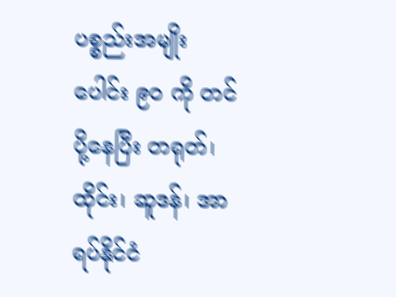ပစ္စည်းအမျိုးပေါင်း ၉၀ ကို တင်ပို့နေပြီး တရုတ်၊ ထိုင်း၊ ဆူဒန်၊ အာရပ်နိုင်ငံ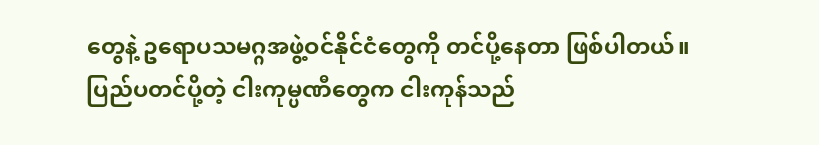တွေနဲ့ ဥရောပသမဂ္ဂအဖွဲ့ဝင်နိုင်ငံတွေကို တင်ပို့နေတာ ဖြစ်ပါတယ်။
ပြည်ပတင်ပို့တဲ့ ငါးကုမ္ပဏီတွေက ငါးကုန်သည်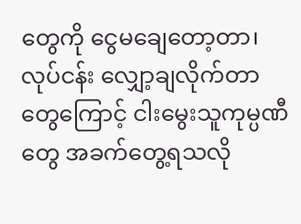တွေကို ငွေမချေတော့တာ၊ လုပ်ငန်း လျှော့ချလိုက်တာတွေကြောင့် ငါးမွေးသူကုမ္ပဏီတွေ အခက်တွေ့ရသလို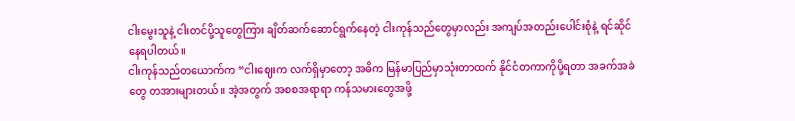ငါးမွေးသူနဲ့ ငါးတင်ပို့သူတွေကြား ချိတ်ဆက်ဆောင်ရွက်နေတဲ့ ငါးကုန်သည်တွေမှာလည်း အကျပ်အတည်းပေါင်းစုံနဲ့ ရင်ဆိုင်နေရပါတယ်။
ငါးကုန်သည်တယောက်က “ငါးဈေးက လက်ရှိမှာတော့ အဓိက မြန်မာပြည်မှာသုံးတာထက် နိုင်ငံတကာကိုပို့ရတာ အခက်အခဲတွေ တအားများတယ်။ အဲ့အတွက် အစစအရာရာ ကန်သမားတွေအဖို့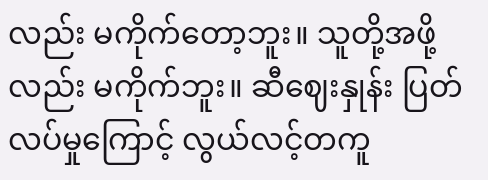လည်း မကိုက်တော့ဘူး။ သူတို့အဖို့လည်း မကိုက်ဘူး။ ဆီဈေးနှုန်း ပြတ်လပ်မှုကြောင့် လွယ်လင့်တကူ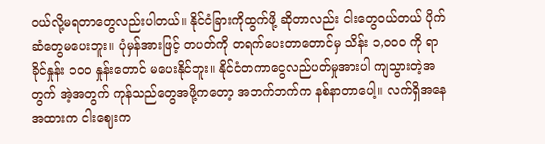ဝယ်လို့မရတာတွေလည်းပါတယ်။ နိုင်ငံခြားကိုထွက်ဖို့ ဆိုတာလည်း ငါးတွေဝယ်တယ် ပိုက်ဆံတွေမပေးဘူး။ ပုံမှန်အားဖြင့် တပတ်ကို တရက်ပေးတာတောင်မှ သိန်း ၁,၀၀၀ ကို ရာခိုင်နှုန်း ၁၀၀ နှုန်းတောင် မပေးနိုင်ဘူး။ နိုင်ငံတကာငွေလည်ပတ်မှုအားပါ ကျသွားတဲ့အတွက် အဲ့အတွက် ကုန်သည်တွေအဖို့ကတော့ အဘက်ဘက်က နစ်နာတာပေါ့။ လက်ရှိအနေအထားက ငါးဈေးက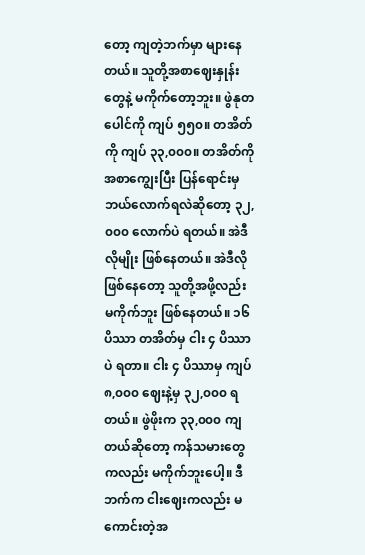တော့ ကျတဲ့ဘက်မှာ များနေတယ်။ သူတို့အစာဈေးနှုန်းတွေနဲ့ မကိုက်တော့ဘူး။ ဖွဲနုတပေါင်ကို ကျပ် ၅၅၀။ တအိတ်ကို ကျပ် ၃၃,၀၀၀။ တအိတ်ကို အစာကျွေးပြီး ပြန်ရောင်းမှ ဘယ်လောက်ရလဲဆိုတော့ ၃၂,၀၀၀ လောက်ပဲ ရတယ်။ အဲဒီလိုမျိုး ဖြစ်နေတယ်။ အဲဒီလိုဖြစ်နေတော့ သူတို့အဖို့လည်း မကိုက်ဘူး ဖြစ်နေတယ်။ ၁၆ ပိဿာ တအိတ်မှ ငါး ၄ ပိဿာပဲ ရတာ။ ငါး ၄ ပိဿာမှ ကျပ် ၈,၀၀၀ ဈေးနဲ့မှ ၃၂,၀၀၀ ရတယ်။ ဖွဲဖိုးက ၃၃,၀၀၀ ကျတယ်ဆိုတော့ ကန်သမားတွေကလည်း မကိုက်ဘူးပေါ့။ ဒီဘက်က ငါးဈေးကလည်း မကောင်းတဲ့အ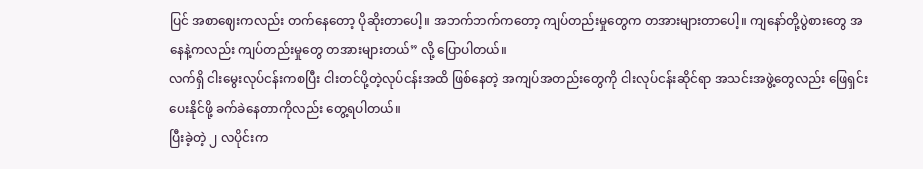ပြင် အစာဈေးကလည်း တက်နေတော့ ပိုဆိုးတာပေါ့။ အဘက်ဘက်ကတော့ ကျပ်တည်းမှုတွေက တအားများတာပေါ့။ ကျနော်တို့ပွဲစားတွေ အနေနဲ့ကလည်း ကျပ်တည်းမှုတွေ တအားများတယ်” လို့ ပြောပါတယ်။
လက်ရှိ ငါးမွေးလုပ်ငန်းကစပြီး ငါးတင်ပို့တဲ့လုပ်ငန်းအထိ ဖြစ်နေတဲ့ အကျပ်အတည်းတွေကို ငါးလုပ်ငန်းဆိုင်ရာ အသင်းအဖွဲ့တွေလည်း ဖြေရှင်းပေးနိုင်ဖို့ ခက်ခဲနေတာကိုလည်း တွေ့ရပါတယ်။
ပြီးခဲ့တဲ့ ၂ လပိုင်းက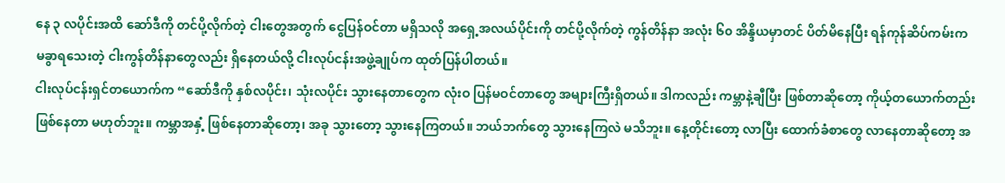နေ ၃ လပိုင်းအထိ ဆော်ဒီကို တင်ပို့လိုက်တဲ့ ငါးတွေအတွက် ငွေပြန်ဝင်တာ မရှိသလို အရှေ့အလယ်ပိုင်းကို တင်ပို့လိုက်တဲ့ ကွန်တိန်နာ အလုံး ၆၀ အိန္ဒိယမှာတင် ပိတ်မိနေပြီး ရန်ကုန်ဆိပ်ကမ်းက မခွာရသေးတဲ့ ငါးကွန်တိန်နာတွေလည်း ရှိနေတယ်လို့ ငါးလုပ်ငန်းအဖွဲ့ချုပ်က ထုတ်ပြန်ပါတယ်။
ငါးလုပ်ငန်းရှင်တယောက်က “ဆော်ဒီကို နှစ်လပိုင်း၊ သုံးလပိုင်း သွားနေတာတွေက လုံးဝ ပြန်မဝင်တာတွေ အများကြီးရှိတယ်။ ဒါကလည်း ကမ္ဘာနဲ့ချီပြီး ဖြစ်တာဆိုတော့ ကိုယ့်တယောက်တည်း ဖြစ်နေတာ မဟုတ်ဘူး။ ကမ္ဘာအနှံ့ ဖြစ်နေတာဆိုတော့၊ အခု သွားတော့ သွားနေကြတယ်။ ဘယ်ဘက်တွေ သွားနေကြလဲ မသိဘူး။ နေ့တိုင်းတော့ လာပြီး ထောက်ခံစာတွေ လာနေတာဆိုတော့ အ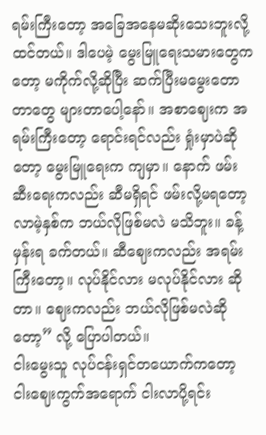ရမ်းကြီးတော့ အခြေအနေမဆိုးသေးဘူးလို့ ထင်တယ်။ ဒါပေမဲ့ မွေးမြူရေးသမားတွေကတော့ မကိုက်လို့ဆိုပြီး ဆက်ပြီးမမွေးတောတာတွေ များတာပေါ့နော်။ အစာဈေးက အရမ်းကြီးတော့ ရောင်းရင်လည်း ရှုံးမှာပဲဆိုတော့ မွေးမြူရေးက ကျမှာ။ နောက် ဖမ်းဆီးရေးကလည်း ဆီမရှိရင် ဖမ်းလို့မရတော့ လာမဲ့နှစ်က ဘယ်လိုဖြစ်မလဲ မသိဘူး။ ခန့်မှန်းရ ခက်တယ်။ ဆီဈေးကလည်း အရမ်းကြီးတော့။ လုပ်နိုင်လား မလုပ်နိုင်လား ဆိုတာ။ ဈေးကလည်း ဘယ်လိုဖြစ်မလဲဆိုတော့” လို့ ပြောပါတယ်။
ငါးမွေးသူ လုပ်ငန်းရှင်တယောက်ကတော့ ငါးဈေးကွက်အရောက် ငါးလာပို့ရင်း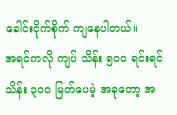ခေါင်းငိုက်စိုက် ကျနေပါတယ်။
အရင်ကလို ကျပ် သိန်း ၅၀၀ ရင်းရင် သိန်း ၃၀၀ မြတ်ပေမဲ့ အခုတော့ အ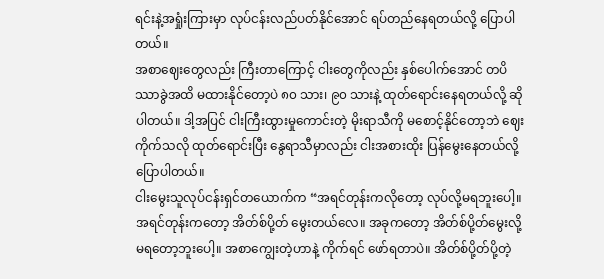ရင်းနဲ့အရှုံးကြားမှာ လုပ်ငန်းလည်ပတ်နိုင်အောင် ရပ်တည်နေရတယ်လို့ ပြောပါတယ်။
အစာဈေးတွေလည်း ကြီးတာကြောင့် ငါးတွေကိုလည်း နှစ်ပေါက်အောင် တပိဿာခွဲအထိ မထားနိုင်တော့ပဲ ၈၀ သား၊ ၉၀ သားနဲ့ ထုတ်ရောင်းနေရတယ်လို့ ဆိုပါတယ်။ ဒါ့အပြင် ငါးကြီးထွားမှုကောင်းတဲ့ မိုးရာသီကို မစောင့်နိုင်တော့ဘဲ ဈေးကိုက်သလို ထုတ်ရောင်းပြီး နွေရာသီမှာလည်း ငါးအစားထိုး ပြန်မွေးနေတယ်လို့ ပြောပါတယ်။
ငါးမွေးသူလုပ်ငန်းရှင်တယောက်က “အရင်တုန်းကလိုတော့ လုပ်လို့မရဘူးပေါ့။ အရင်တုန်းကတော့ အိတ်စ်ပို့တ် မွေးတယ်လေ။ အခုကတော့ အိတ်စ်ပို့တ်မွေးလို့ မရတော့ဘူးပေါ့။ အစာကျွေးတဲ့ဟာနဲ့ ကိုက်ရင် ဖော်ရတာပဲ။ အိတ်စ်ပို့တ်ပို့တဲ့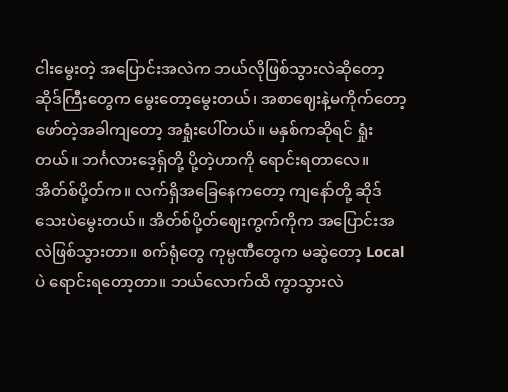ငါးမွေးတဲ့ အပြောင်းအလဲက ဘယ်လိုဖြစ်သွားလဲဆိုတော့ ဆိုဒ်ကြီးတွေက မွေးတော့မွေးတယ်၊ အစာဈေးနဲ့မကိုက်တော့ ဖော်တဲ့အခါကျတော့ အရှုံးပေါ်တယ်။ မနှစ်ကဆိုရင် ရှုံးတယ်။ ဘင်္ဂလားဒေ့ရှ်တို့ ပို့တဲ့ဟာကို ရောင်းရတာလေ။ အိတ်စ်ပို့တ်က။ လက်ရှိအခြေနေကတော့ ကျနော်တို့ ဆိုဒ်သေးပဲမွေးတယ်။ အိတ်စ်ပို့တ်ဈေးကွက်ကိုက အပြောင်းအလဲဖြစ်သွားတာ။ စက်ရုံတွေ ကုမ္ပဏီတွေက မဆွဲတော့ Local ပဲ ရောင်းရတော့တာ။ ဘယ်လောက်ထိ ကွာသွားလဲ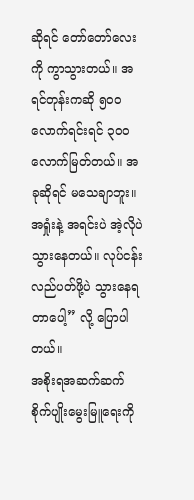ဆိုရင် တော်တော်လေးကို ကွာသွားတယ်။ အရင်တုန်းကဆို ၅၀၀ လောက်ရင်းရင် ၃၀၀ လောက်မြတ်တယ်။ အခုဆိုရင် မသေချာဘူး။ အရှုံးနဲ့ အရင်းပဲ အဲ့လိုပဲ သွားနေတယ်။ လုပ်ငန်းလည်ပတ်ဖို့ပဲ သွားနေရတာပေါ့” လို့ ပြောပါတယ်။
အစိုးရအဆက်ဆက် စိုက်ပျိုးမွေးမြူရေးကို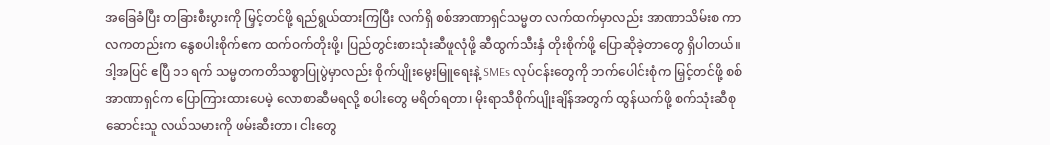အခြေခံပြီး တခြားစီးပွားကို မြှင့်တင်ဖို့ ရည်ရွယ်ထားကြပြီး လက်ရှိ စစ်အာဏာရှင်သမ္မတ လက်ထက်မှာလည်း အာဏာသိမ်းစ ကာလကတည်းက နွေစပါးစိုက်ဧက ထက်ဝက်တိုးဖို့၊ ပြည်တွင်းစားသုံးဆီဖူလုံဖို့ ဆီထွက်သီးနှံ တိုးစိုက်ဖို့ ပြောဆိုခဲ့တာတွေ ရှိပါတယ်။
ဒါ့အပြင် ဧပြီ ၁၁ ရက် သမ္မတကတိသစ္စာပြုပွဲမှာလည်း စိုက်ပျိုးမွေးမြူရေးနဲ့ SMEs လုပ်ငန်းတွေကို ဘက်ပေါင်းစုံက မြှင့်တင်ဖို့ စစ်အာဏာရှင်က ပြောကြားထားပေမဲ့ လောစာဆီမရလို့ စပါးတွေ မရိတ်ရတာ၊ မိုးရာသီစိုက်ပျိုးချိန်အတွက် ထွန်ယက်ဖို့ စက်သုံးဆီစုဆောင်းသူ လယ်သမားကို ဖမ်းဆီးတာ၊ ငါးတွေ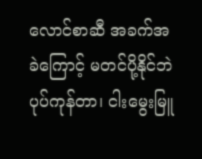လောင်စာဆီ အခက်အခဲကြောင့် မတင်ပို့နိုင်ဘဲ ပုပ်ကုန်တာ၊ ငါးမွေးမြူ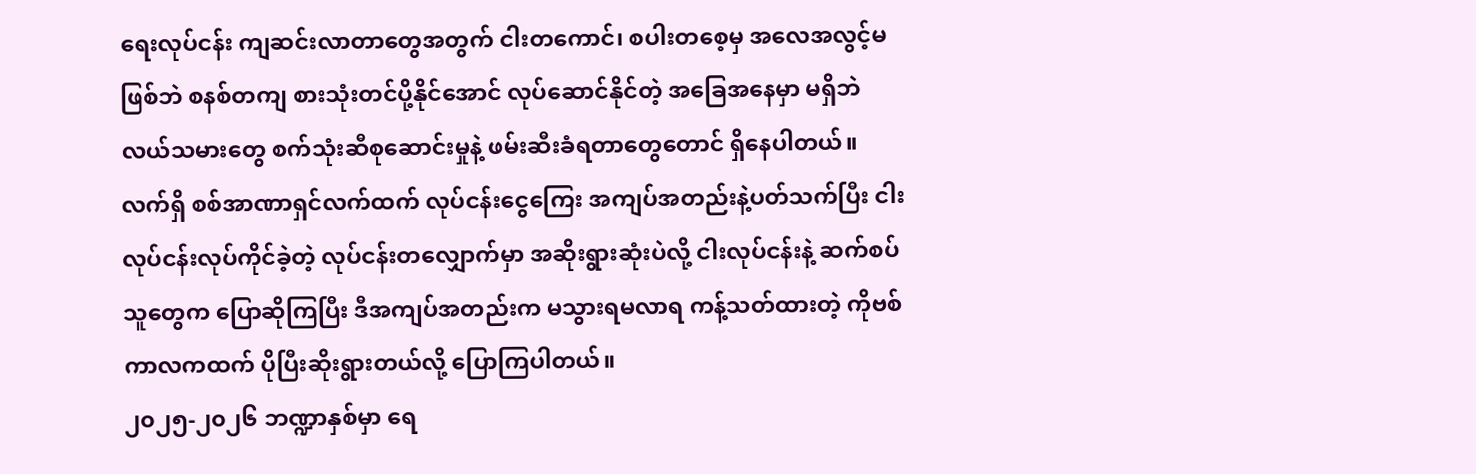ရေးလုပ်ငန်း ကျဆင်းလာတာတွေအတွက် ငါးတကောင်၊ စပါးတစေ့မှ အလေအလွင့်မဖြစ်ဘဲ စနစ်တကျ စားသုံးတင်ပို့နိုင်အောင် လုပ်ဆောင်နိုင်တဲ့ အခြေအနေမှာ မရှိဘဲ လယ်သမားတွေ စက်သုံးဆီစုဆောင်းမှုနဲ့ ဖမ်းဆီးခံရတာတွေတောင် ရှိနေပါတယ်။
လက်ရှိ စစ်အာဏာရှင်လက်ထက် လုပ်ငန်းငွေကြေး အကျပ်အတည်းနဲ့ပတ်သက်ပြီး ငါးလုပ်ငန်းလုပ်ကိုင်ခဲ့တဲ့ လုပ်ငန်းတလျှောက်မှာ အဆိုးရွားဆုံးပဲလို့ ငါးလုပ်ငန်းနဲ့ ဆက်စပ်သူတွေက ပြောဆိုကြပြီး ဒီအကျပ်အတည်းက မသွားရမလာရ ကန့်သတ်ထားတဲ့ ကိုဗစ်ကာလကထက် ပိုပြီးဆိုးရွားတယ်လို့ ပြောကြပါတယ်။
၂၀၂၅-၂၀၂၆ ဘဏ္ဍာနှစ်မှာ ရေ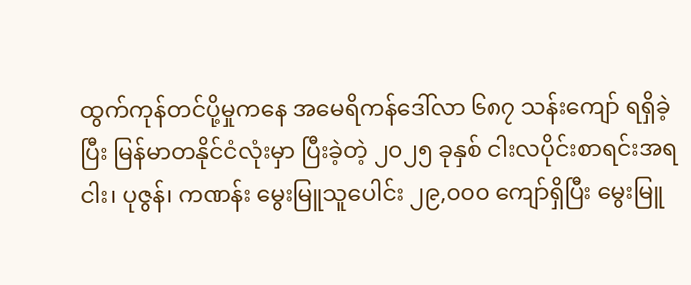ထွက်ကုန်တင်ပို့မှုကနေ အမေရိကန်ဒေါ်လာ ၆၈၇ သန်းကျော် ရရှိခဲ့ပြီး မြန်မာတနိုင်ငံလုံးမှာ ပြီးခဲ့တဲ့ ၂၀၂၅ ခုနှစ် ငါးလပိုင်းစာရင်းအရ ငါး၊ ပုဇွန်၊ ကဏန်း မွေးမြူသူပေါင်း ၂၉,၀၀၀ ကျော်ရှိပြီး မွေးမြူ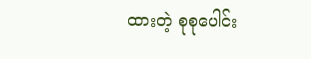ထားတဲ့ စုစုပေါင်း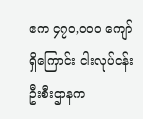ဧက ၄၇၀,၀၀၀ ကျော်ရှိကြောင်း ငါးလုပ်ငန်းဦးစီးဌာနက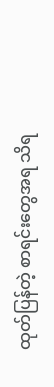ထုတ်ပြန်တဲ့ စာရင်းတွေအရ သိရ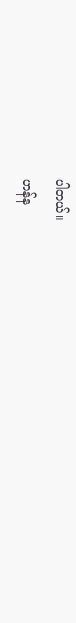ပါတယ်။
ဟန်န